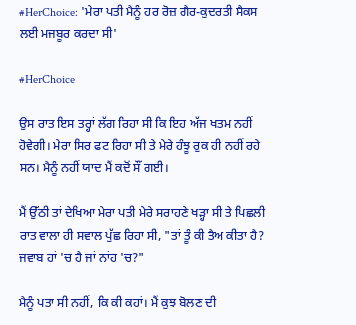#HerChoice: 'ਮੇਰਾ ਪਤੀ ਮੈਨੂੰ ਹਰ ਰੋਜ਼ ਗੈਰ-ਕੁਦਰਤੀ ਸੈਕਸ ਲਈ ਮਜਬੂਰ ਕਰਦਾ ਸੀ'

#HerChoice

ਉਸ ਰਾਤ ਇਸ ਤਰ੍ਹਾਂ ਲੱਗ ਰਿਹਾ ਸੀ ਕਿ ਇਹ ਅੱਜ ਖਤਮ ਨਹੀਂ ਹੋਵੇਗੀ। ਮੇਰਾ ਸਿਰ ਫਟ ਰਿਹਾ ਸੀ ਤੇ ਮੇਰੇ ਹੰਝੂ ਰੁਕ ਹੀ ਨਹੀਂ ਰਹੇ ਸਨ। ਮੈਨੂੰ ਨਹੀਂ ਯਾਦ ਮੈਂ ਕਦੋਂ ਸੌਂ ਗਈ।

ਮੈਂ ਉੱਠੀ ਤਾਂ ਦੇਖਿਆ ਮੇਰਾ ਪਤੀ ਮੇਰੇ ਸਰਾਹਣੇ ਖੜ੍ਹਾ ਸੀ ਤੇ ਪਿਛਲੀ ਰਾਤ ਵਾਲਾ ਹੀ ਸਵਾਲ ਪੁੱਛ ਰਿਹਾ ਸੀ, "ਤਾਂ ਤੂੰ ਕੀ ਤੈਅ ਕੀਤਾ ਹੈ? ਜਵਾਬ ਹਾਂ 'ਚ ਹੈ ਜਾਂ ਨਾਂਹ 'ਚ?"

ਮੈਨੂੰ ਪਤਾ ਸੀ ਨਹੀਂ, ਕਿ ਕੀ ਕਹਾਂ। ਮੈਂ ਕੁਝ ਬੋਲਣ ਦੀ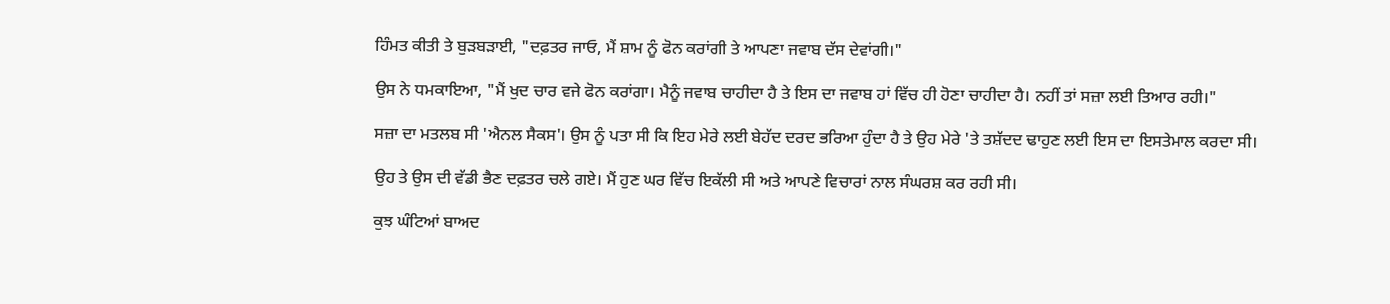ਹਿੰਮਤ ਕੀਤੀ ਤੇ ਬੁੜਬੜਾਈ, "ਦਫ਼ਤਰ ਜਾਓ, ਮੈਂ ਸ਼ਾਮ ਨੂੰ ਫੋਨ ਕਰਾਂਗੀ ਤੇ ਆਪਣਾ ਜਵਾਬ ਦੱਸ ਦੇਵਾਂਗੀ।"

ਉਸ ਨੇ ਧਮਕਾਇਆ, "ਮੈਂ ਖੁਦ ਚਾਰ ਵਜੇ ਫੋਨ ਕਰਾਂਗਾ। ਮੈਨੂੰ ਜਵਾਬ ਚਾਹੀਦਾ ਹੈ ਤੇ ਇਸ ਦਾ ਜਵਾਬ ਹਾਂ ਵਿੱਚ ਹੀ ਹੋਣਾ ਚਾਹੀਦਾ ਹੈ। ਨਹੀਂ ਤਾਂ ਸਜ਼ਾ ਲਈ ਤਿਆਰ ਰਹੀ।"

ਸਜ਼ਾ ਦਾ ਮਤਲਬ ਸੀ 'ਐਨਲ ਸੈਕਸ'। ਉਸ ਨੂੰ ਪਤਾ ਸੀ ਕਿ ਇਹ ਮੇਰੇ ਲਈ ਬੇਹੱਦ ਦਰਦ ਭਰਿਆ ਹੁੰਦਾ ਹੈ ਤੇ ਉਹ ਮੇਰੇ 'ਤੇ ਤਸ਼ੱਦਦ ਢਾਹੁਣ ਲਈ ਇਸ ਦਾ ਇਸਤੇਮਾਲ ਕਰਦਾ ਸੀ।

ਉਹ ਤੇ ਉਸ ਦੀ ਵੱਡੀ ਭੈਣ ਦਫ਼ਤਰ ਚਲੇ ਗਏ। ਮੈਂ ਹੁਣ ਘਰ ਵਿੱਚ ਇਕੱਲੀ ਸੀ ਅਤੇ ਆਪਣੇ ਵਿਚਾਰਾਂ ਨਾਲ ਸੰਘਰਸ਼ ਕਰ ਰਹੀ ਸੀ।

ਕੁਝ ਘੰਟਿਆਂ ਬਾਅਦ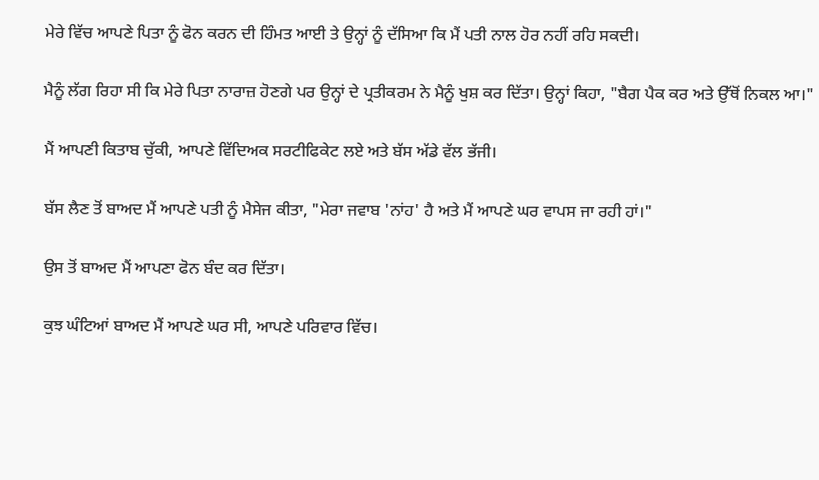ਮੇਰੇ ਵਿੱਚ ਆਪਣੇ ਪਿਤਾ ਨੂੰ ਫੋਨ ਕਰਨ ਦੀ ਹਿੰਮਤ ਆਈ ਤੇ ਉਨ੍ਹਾਂ ਨੂੰ ਦੱਸਿਆ ਕਿ ਮੈਂ ਪਤੀ ਨਾਲ ਹੋਰ ਨਹੀਂ ਰਹਿ ਸਕਦੀ।

ਮੈਨੂੰ ਲੱਗ ਰਿਹਾ ਸੀ ਕਿ ਮੇਰੇ ਪਿਤਾ ਨਾਰਾਜ਼ ਹੋਣਗੇ ਪਰ ਉਨ੍ਹਾਂ ਦੇ ਪ੍ਰਤੀਕਰਮ ਨੇ ਮੈਨੂੰ ਖੁਸ਼ ਕਰ ਦਿੱਤਾ। ਉਨ੍ਹਾਂ ਕਿਹਾ, "ਬੈਗ ਪੈਕ ਕਰ ਅਤੇ ਉੱਥੋਂ ਨਿਕਲ ਆ।"

ਮੈਂ ਆਪਣੀ ਕਿਤਾਬ ਚੁੱਕੀ, ਆਪਣੇ ਵਿੱਦਿਅਕ ਸਰਟੀਫਿਕੇਟ ਲਏ ਅਤੇ ਬੱਸ ਅੱਡੇ ਵੱਲ ਭੱਜੀ।

ਬੱਸ ਲੈਣ ਤੋਂ ਬਾਅਦ ਮੈਂ ਆਪਣੇ ਪਤੀ ਨੂੰ ਮੈਸੇਜ ਕੀਤਾ, "ਮੇਰਾ ਜਵਾਬ 'ਨਾਂਹ' ਹੈ ਅਤੇ ਮੈਂ ਆਪਣੇ ਘਰ ਵਾਪਸ ਜਾ ਰਹੀ ਹਾਂ।"

ਉਸ ਤੋਂ ਬਾਅਦ ਮੈਂ ਆਪਣਾ ਫੋਨ ਬੰਦ ਕਰ ਦਿੱਤਾ।

ਕੁਝ ਘੰਟਿਆਂ ਬਾਅਦ ਮੈਂ ਆਪਣੇ ਘਰ ਸੀ, ਆਪਣੇ ਪਰਿਵਾਰ ਵਿੱਚ।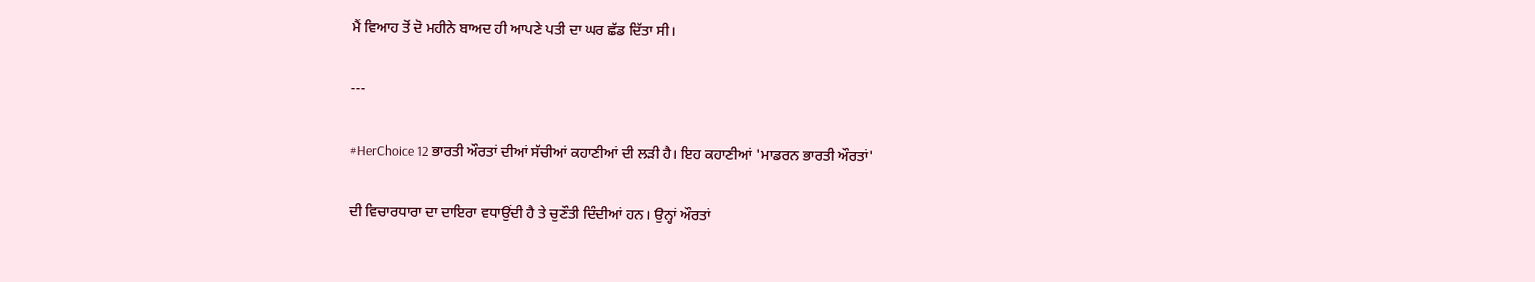ਮੈਂ ਵਿਆਹ ਤੋਂ ਦੋ ਮਹੀਨੇ ਬਾਅਦ ਹੀ ਆਪਣੇ ਪਤੀ ਦਾ ਘਰ ਛੱਡ ਦਿੱਤਾ ਸੀ।

---

#HerChoice 12 ਭਾਰਤੀ ਔਰਤਾਂ ਦੀਆਂ ਸੱਚੀਆਂ ਕਹਾਣੀਆਂ ਦੀ ਲੜੀ ਹੈ। ਇਹ ਕਹਾਣੀਆਂ 'ਮਾਡਰਨ ਭਾਰਤੀ ਔਰਤਾਂ'

ਦੀ ਵਿਚਾਰਧਾਰਾ ਦਾ ਦਾਇਰਾ ਵਧਾਉਂਦੀ ਹੈ ਤੇ ਚੁਣੌਤੀ ਦਿੰਦੀਆਂ ਹਨ। ਉਨ੍ਹਾਂ ਔਰਤਾਂ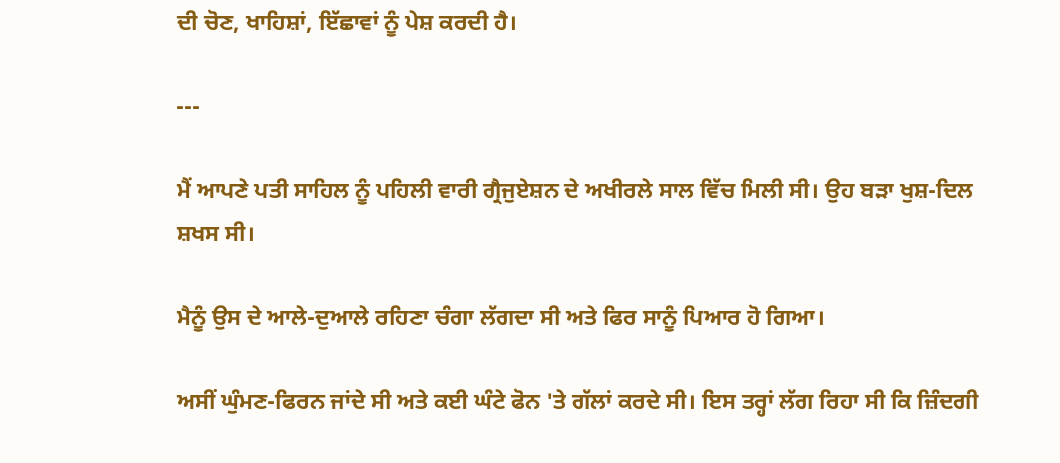ਦੀ ਚੋਣ, ਖਾਹਿਸ਼ਾਂ, ਇੱਛਾਵਾਂ ਨੂੰ ਪੇਸ਼ ਕਰਦੀ ਹੈ।

---

ਮੈਂ ਆਪਣੇ ਪਤੀ ਸਾਹਿਲ ਨੂੰ ਪਹਿਲੀ ਵਾਰੀ ਗ੍ਰੈਜੁਏਸ਼ਨ ਦੇ ਅਖੀਰਲੇ ਸਾਲ ਵਿੱਚ ਮਿਲੀ ਸੀ। ਉਹ ਬੜਾ ਖੁਸ਼-ਦਿਲ ਸ਼ਖਸ ਸੀ।

ਮੈਨੂੰ ਉਸ ਦੇ ਆਲੇ-ਦੁਆਲੇ ਰਹਿਣਾ ਚੰਗਾ ਲੱਗਦਾ ਸੀ ਅਤੇ ਫਿਰ ਸਾਨੂੰ ਪਿਆਰ ਹੋ ਗਿਆ।

ਅਸੀਂ ਘੁੰਮਣ-ਫਿਰਨ ਜਾਂਦੇ ਸੀ ਅਤੇ ਕਈ ਘੰਟੇ ਫੋਨ 'ਤੇ ਗੱਲਾਂ ਕਰਦੇ ਸੀ। ਇਸ ਤਰ੍ਹਾਂ ਲੱਗ ਰਿਹਾ ਸੀ ਕਿ ਜ਼ਿੰਦਗੀ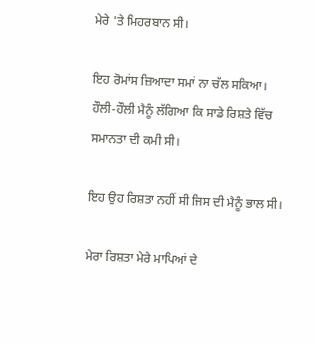ਮੇਰੇ 'ਤੇ ਮਿਹਰਬਾਨ ਸੀ।

ਇਹ ਰੋਮਾਂਸ ਜ਼ਿਆਦਾ ਸਮਾਂ ਨਾ ਚੱਲ ਸਕਿਆ। ਹੌਲੀ-ਹੌਲੀ ਮੈਨੂੰ ਲੱਗਿਆ ਕਿ ਸਾਡੇ ਰਿਸ਼ਤੇ ਵਿੱਚ ਸਮਾਨਤਾ ਦੀ ਕਮੀ ਸੀ।

ਇਹ ਉਹ ਰਿਸ਼ਤਾ ਨਹੀਂ ਸੀ ਜਿਸ ਦੀ ਮੈਨੂੰ ਭਾਲ ਸੀ।

ਮੇਰਾ ਰਿਸ਼ਤਾ ਮੇਰੇ ਮਾਪਿਆਂ ਦੇ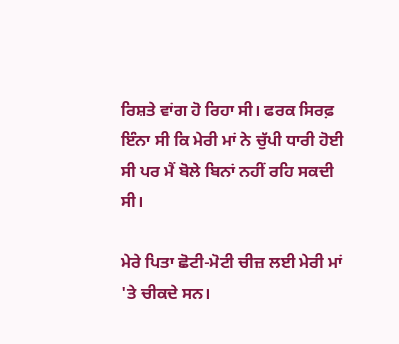ਰਿਸ਼ਤੇ ਵਾਂਗ ਹੋ ਰਿਹਾ ਸੀ। ਫਰਕ ਸਿਰਫ਼ ਇੰਨਾ ਸੀ ਕਿ ਮੇਰੀ ਮਾਂ ਨੇ ਚੁੱਪੀ ਧਾਰੀ ਹੋਈ ਸੀ ਪਰ ਮੈਂ ਬੋਲੇ ਬਿਨਾਂ ਨਹੀਂ ਰਹਿ ਸਕਦੀ ਸੀ।

ਮੇਰੇ ਪਿਤਾ ਛੋਟੀ-ਮੋਟੀ ਚੀਜ਼ ਲਈ ਮੇਰੀ ਮਾਂ 'ਤੇ ਚੀਕਦੇ ਸਨ।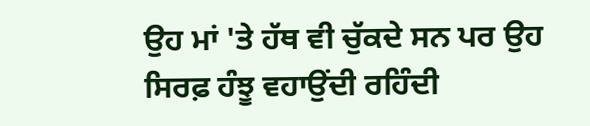ਉਹ ਮਾਂ 'ਤੇ ਹੱਥ ਵੀ ਚੁੱਕਦੇ ਸਨ ਪਰ ਉਹ ਸਿਰਫ਼ ਹੰਝੂ ਵਹਾਉਂਦੀ ਰਹਿੰਦੀ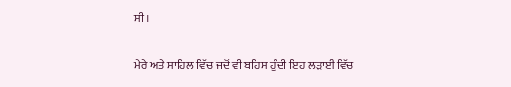ਸੀ।

ਮੇਰੇ ਅਤੇ ਸਾਹਿਲ ਵਿੱਚ ਜਦੋਂ ਵੀ ਬਹਿਸ ਹੁੰਦੀ ਇਹ ਲੜਾਈ ਵਿੱਚ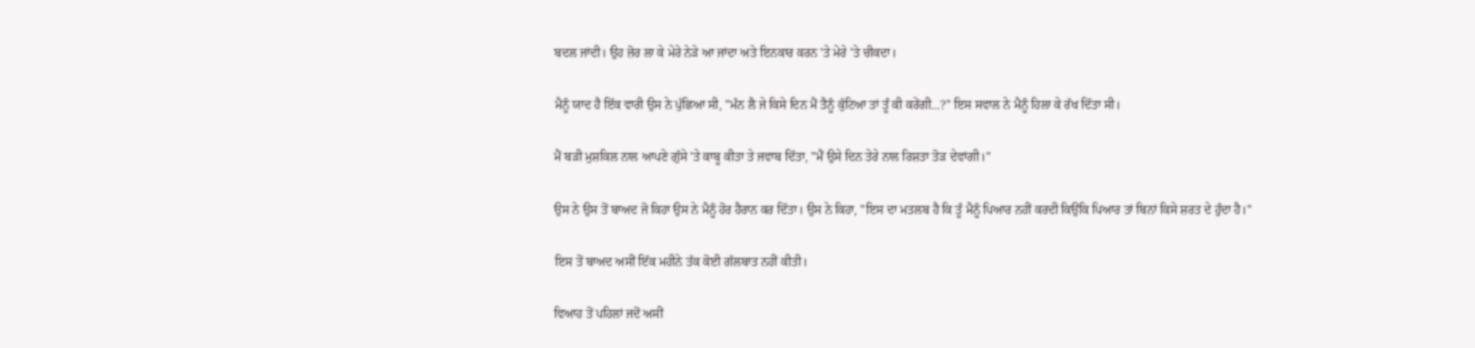ਬਦਲ ਜਾਂਦੀ। ਉਹ ਜ਼ੋਰ ਲਾ ਕੇ ਮੇਰੇ ਨੇੜੇ ਆ ਜਾਂਦਾ ਅਤੇ ਇਨਕਾਰ ਕਰਨ 'ਤੇ ਮੇਰੇ 'ਤੇ ਚੀਕਦਾ।

ਮੈਨੂੰ ਯਾਦ ਹੈ ਇੱਕ ਵਾਰੀ ਉਸ ਨੇ ਪੁੱਛਿਆ ਸੀ, "ਮੰਨ ਲੈ ਜੇ ਕਿਸੇ ਦਿਨ ਮੈਂ ਤੈਨੂੰ ਕੁੱਟਿਆ ਤਾਂ ਤੂੰ ਕੀ ਕਰੇਂਗੀ...?" ਇਸ ਸਵਾਲ ਨੇ ਮੈਨੂੰ ਹਿਲਾ ਕੇ ਰੱਖ ਦਿੱਤਾ ਸੀ।

ਮੈਂ ਬੜੀ ਮੁਸ਼ਕਿਲ ਨਾਲ ਆਪਣੇ ਗੁੱਸੇ 'ਤੇ ਕਾਬੂ ਕੀਤਾ ਤੇ ਜਵਾਬ ਦਿੱਤਾ, "ਮੈਂ ਉਸੇ ਦਿਨ ਤੇਰੇ ਨਾਲ ਰਿਸ਼ਤਾ ਤੋੜ ਦੇਵਾਂਗੀ।"

ਉਸ ਨੇ ਉਸ ਤੋਂ ਬਾਅਦ ਜੋ ਕਿਹਾ ਉਸ ਨੇ ਮੈਨੂੰ ਹੋਰ ਹੈਰਾਨ ਕਰ ਦਿੱਤਾ। ਉਸ ਨੇ ਕਿਹਾ, "ਇਸ ਦਾ ਮਤਲਬ ਹੈ ਕਿ ਤੂੰ ਮੈਨੂੰ ਪਿਆਰ ਨਹੀਂ ਕਰਦੀ ਕਿਉਂਕਿ ਪਿਆਰ ਤਾਂ ਬਿਨਾਂ ਕਿਸੇ ਸ਼ਰਤ ਦੇ ਹੁੰਦਾ ਹੈ।"

ਇਸ ਤੋਂ ਬਾਅਦ ਅਸੀਂ ਇੱਕ ਮਹੀਨੇ ਤੱਕ ਕੋਈ ਗੱਲਬਾਤ ਨਹੀਂ ਕੀਤੀ।

ਵਿਆਹ ਤੋਂ ਪਹਿਲਾਂ ਜਦੋਂ ਅਸੀਂ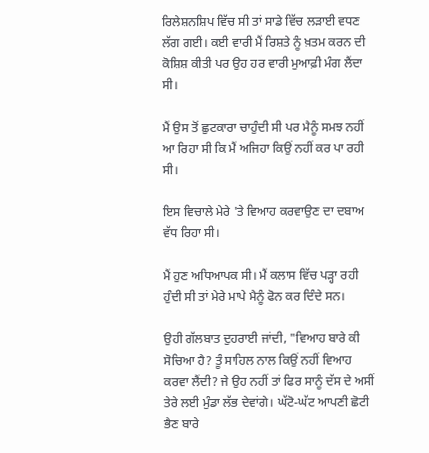ਰਿਲੇਸ਼ਨਸ਼ਿਪ ਵਿੱਚ ਸੀ ਤਾਂ ਸਾਡੇ ਵਿੱਚ ਲੜਾਈ ਵਧਣ ਲੱਗ ਗਈ। ਕਈ ਵਾਰੀ ਮੈਂ ਰਿਸ਼ਤੇ ਨੂੰ ਖ਼ਤਮ ਕਰਨ ਦੀ ਕੋਸ਼ਿਸ਼ ਕੀਤੀ ਪਰ ਉਹ ਹਰ ਵਾਰੀ ਮੁਆਫ਼ੀ ਮੰਗ ਲੈਂਦਾ ਸੀ।

ਮੈਂ ਉਸ ਤੋਂ ਛੁਟਕਾਰਾ ਚਾਹੁੰਦੀ ਸੀ ਪਰ ਮੈਨੂੰ ਸਮਝ ਨਹੀਂ ਆ ਰਿਹਾ ਸੀ ਕਿ ਮੈਂ ਅਜਿਹਾ ਕਿਉਂ ਨਹੀਂ ਕਰ ਪਾ ਰਹੀ ਸੀ।

ਇਸ ਵਿਚਾਲੇ ਮੇਰੇ 'ਤੇ ਵਿਆਹ ਕਰਵਾਉਣ ਦਾ ਦਬਾਅ ਵੱਧ ਰਿਹਾ ਸੀ।

ਮੈਂ ਹੁਣ ਅਧਿਆਪਕ ਸੀ। ਮੈਂ ਕਲਾਸ ਵਿੱਚ ਪੜ੍ਹਾ ਰਹੀ ਹੁੰਦੀ ਸੀ ਤਾਂ ਮੇਰੇ ਮਾਪੇ ਮੈਨੂੰ ਫੋਨ ਕਰ ਦਿੰਦੇ ਸਨ।

ਉਹੀ ਗੱਲਬਾਤ ਦੁਹਰਾਈ ਜਾਂਦੀ, "ਵਿਆਹ ਬਾਰੇ ਕੀ ਸੋਚਿਆ ਹੈ? ਤੂੰ ਸਾਹਿਲ ਨਾਲ ਕਿਉਂ ਨਹੀਂ ਵਿਆਹ ਕਰਵਾ ਲੈਂਦੀ? ਜੇ ਉਹ ਨਹੀਂ ਤਾਂ ਫਿਰ ਸਾਨੂੰ ਦੱਸ ਦੇ ਅਸੀਂ ਤੇਰੇ ਲਈ ਮੁੰਡਾ ਲੱਭ ਦੇਵਾਂਗੇ। ਘੱਟੋ-ਘੱਟ ਆਪਣੀ ਛੋਟੀ ਭੈਣ ਬਾਰੇ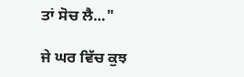ਤਾਂ ਸੋਚ ਲੈ..."

ਜੇ ਘਰ ਵਿੱਚ ਕੁਝ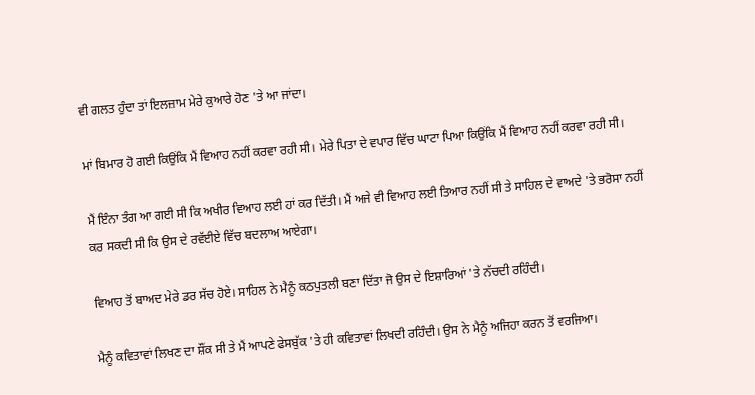ਵੀ ਗਲਤ ਹੁੰਦਾ ਤਾਂ ਇਲਜ਼ਾਮ ਮੇਰੇ ਕੁਆਰੇ ਹੋਣ 'ਤੇ ਆ ਜਾਂਦਾ।

ਮਾਂ ਬਿਮਾਰ ਹੋ ਗਈ ਕਿਉਂਕਿ ਮੈਂ ਵਿਆਹ ਨਹੀਂ ਕਰਵਾ ਰਹੀ ਸੀ। ਮੇਰੇ ਪਿਤਾ ਦੇ ਵਪਾਰ ਵਿੱਚ ਘਾਟਾ ਪਿਆ ਕਿਉਂਕਿ ਮੈਂ ਵਿਆਹ ਨਹੀਂ ਕਰਵਾ ਰਹੀ ਸੀ।

ਮੈਂ ਇੰਨਾ ਤੰਗ ਆ ਗਈ ਸੀ ਕਿ ਅਖੀਰ ਵਿਆਹ ਲਈ ਹਾਂ ਕਰ ਦਿੱਤੀ। ਮੈਂ ਅਜੇ ਵੀ ਵਿਆਹ ਲਈ ਤਿਆਰ ਨਹੀਂ ਸੀ ਤੇ ਸਾਹਿਲ ਦੇ ਵਾਅਦੇ 'ਤੇ ਭਰੋਸਾ ਨਹੀਂ ਕਰ ਸਕਦੀ ਸੀ ਕਿ ਉਸ ਦੇ ਰਵੱਈਏ ਵਿੱਚ ਬਦਲਾਅ ਆਏਗਾ।

ਵਿਆਹ ਤੋਂ ਬਾਅਦ ਮੇਰੇ ਡਰ ਸੱਚ ਹੋਏ। ਸਾਹਿਲ ਨੇ ਮੈਨੂੰ ਕਠਪੁਤਲੀ ਬਣਾ ਦਿੱਤਾ ਜੋ ਉਸ ਦੇ ਇਸ਼ਾਰਿਆਂ 'ਤੇ ਨੱਚਦੀ ਰਹਿੰਦੀ।

ਮੈਨੂੰ ਕਵਿਤਾਵਾਂ ਲਿਖਣ ਦਾ ਸ਼ੌਂਕ ਸੀ ਤੇ ਮੈਂ ਆਪਣੇ ਫੇਸਬੁੱਕ 'ਤੇ ਹੀ ਕਵਿਤਾਵਾਂ ਲਿਖਦੀ ਰਹਿੰਦੀ। ਉਸ ਨੇ ਮੈਨੂੰ ਅਜਿਹਾ ਕਰਨ ਤੋਂ ਵਰਜਿਆ।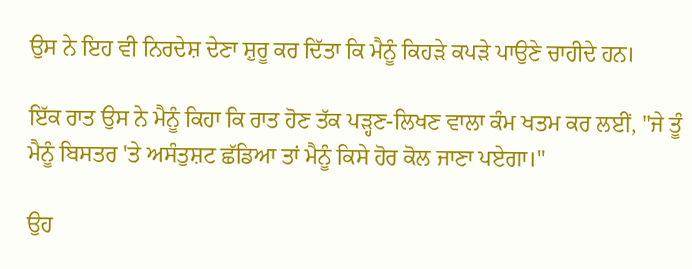ਉਸ ਨੇ ਇਹ ਵੀ ਨਿਰਦੇਸ਼ ਦੇਣਾ ਸ਼ੁਰੂ ਕਰ ਦਿੱਤਾ ਕਿ ਮੈਨੂੰ ਕਿਹੜੇ ਕਪੜੇ ਪਾਉਣੇ ਚਾਹੀਦੇ ਹਨ।

ਇੱਕ ਰਾਤ ਉਸ ਨੇ ਮੈਨੂੰ ਕਿਹਾ ਕਿ ਰਾਤ ਹੋਣ ਤੱਕ ਪੜ੍ਹਣ-ਲਿਖਣ ਵਾਲਾ ਕੰਮ ਖਤਮ ਕਰ ਲਈਂ, "ਜੇ ਤੂੰ ਮੈਨੂੰ ਬਿਸਤਰ 'ਤੇ ਅਸੰਤੁਸ਼ਟ ਛੱਡਿਆ ਤਾਂ ਮੈਨੂੰ ਕਿਸੇ ਹੋਰ ਕੋਲ ਜਾਣਾ ਪਏਗਾ।"

ਉਹ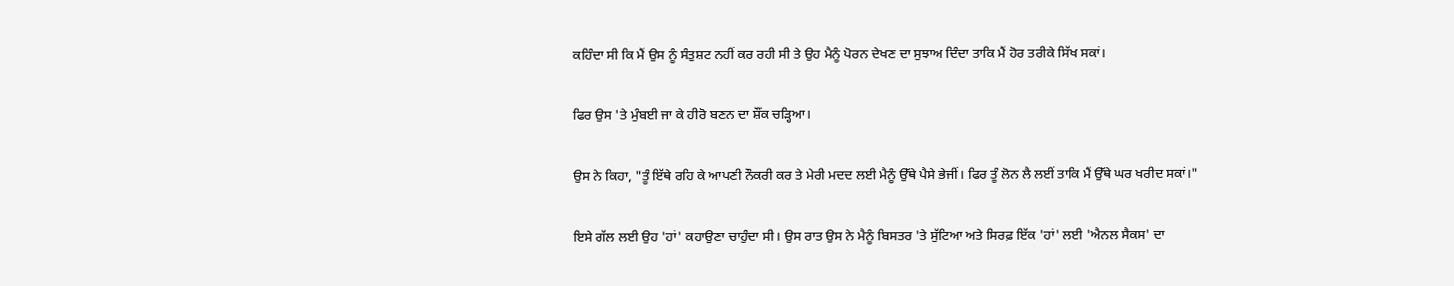ਕਹਿੰਦਾ ਸੀ ਕਿ ਮੈਂ ਉਸ ਨੂੰ ਸੰਤੁਸ਼ਟ ਨਹੀਂ ਕਰ ਰਹੀ ਸੀ ਤੇ ਉਹ ਮੈਨੂੰ ਪੋਰਨ ਦੇਖਣ ਦਾ ਸੁਝਾਅ ਦਿੰਦਾ ਤਾਕਿ ਮੈਂ ਹੋਰ ਤਰੀਕੇ ਸਿੱਖ ਸਕਾਂ।

ਫਿਰ ਉਸ 'ਤੇ ਮੁੰਬਈ ਜਾ ਕੇ ਹੀਰੋ ਬਣਨ ਦਾ ਸ਼ੌਂਕ ਚੜ੍ਹਿਆ।

ਉਸ ਨੇ ਕਿਹਾ, "ਤੂੰ ਇੱਥੇ ਰਹਿ ਕੇ ਆਪਣੀ ਨੌਕਰੀ ਕਰ ਤੇ ਮੇਰੀ ਮਦਦ ਲਈ ਮੈਨੂੰ ਉੱਥੇ ਪੈਸੇ ਭੇਜੀਂ। ਫਿਰ ਤੂੰ ਲੋਨ ਲੈ ਲਈਂ ਤਾਕਿ ਮੈਂ ਉੱਥੇ ਘਰ ਖਰੀਦ ਸਕਾਂ।"

ਇਸੇ ਗੱਲ ਲਈ ਉਹ 'ਹਾਂ' ਕਹਾਉਣਾ ਚਾਹੁੰਦਾ ਸੀ। ਉਸ ਰਾਤ ਉਸ ਨੇ ਮੈਨੂੰ ਬਿਸਤਰ 'ਤੇ ਸੁੱਟਿਆ ਅਤੇ ਸਿਰਫ਼ ਇੱਕ 'ਹਾਂ' ਲਈ 'ਐਨਲ ਸੈਕਸ' ਦਾ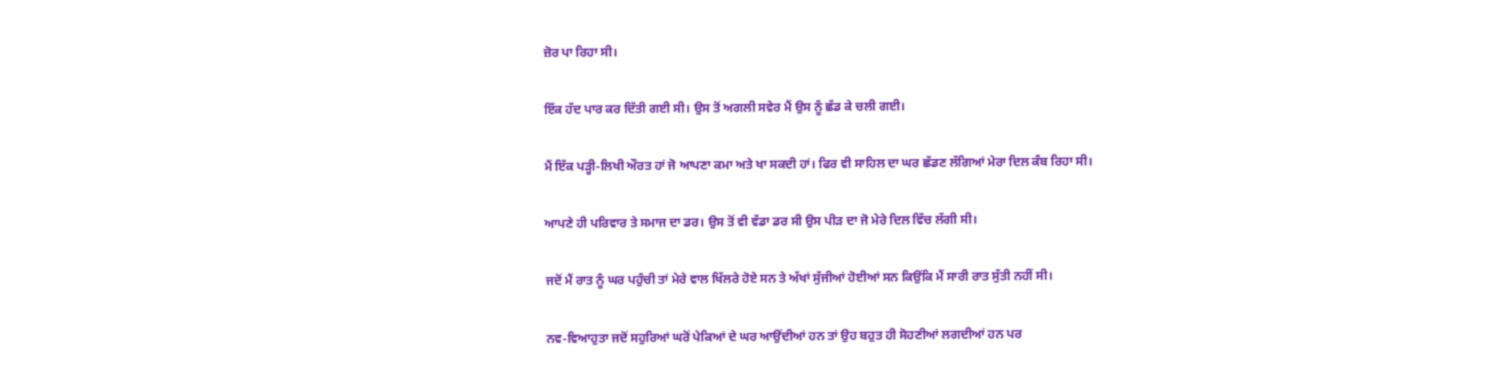ਜ਼ੋਰ ਪਾ ਰਿਹਾ ਸੀ।

ਇੱਕ ਹੱਦ ਪਾਰ ਕਰ ਦਿੱਤੀ ਗਈ ਸੀ। ਉਸ ਤੋਂ ਅਗਲੀ ਸਵੇਰ ਮੈਂ ਉਸ ਨੂੰ ਛੱਡ ਕੇ ਚਲੀ ਗਈ।

ਮੈਂ ਇੱਕ ਪੜ੍ਹੀ-ਲਿਖੀ ਔਰਤ ਹਾਂ ਜੋ ਆਪਣਾ ਕਮਾ ਅਤੇ ਖਾ ਸਕਦੀ ਹਾਂ। ਫਿਰ ਵੀ ਸਾਹਿਲ ਦਾ ਘਰ ਛੱਡਣ ਲੱਗਿਆਂ ਮੇਰਾ ਦਿਲ ਕੰਬ ਰਿਹਾ ਸੀ।

ਆਪਣੇ ਹੀ ਪਰਿਵਾਰ ਤੇ ਸਮਾਜ ਦਾ ਡਰ। ਉਸ ਤੋਂ ਵੀ ਵੱਡਾ ਡਰ ਸੀ ਉਸ ਪੀੜ ਦਾ ਜੋ ਮੇਰੇ ਦਿਲ ਵਿੱਚ ਲੱਗੀ ਸੀ।

ਜਦੋਂ ਮੈਂ ਰਾਤ ਨੂੰ ਘਰ ਪਹੁੰਚੀ ਤਾਂ ਮੇਰੇ ਵਾਲ ਖਿੱਲਰੇ ਹੋਏ ਸਨ ਤੇ ਅੱਖਾਂ ਸੁੱਜੀਆਂ ਹੋਈਆਂ ਸਨ ਕਿਉਂਕਿ ਮੈਂ ਸਾਰੀ ਰਾਤ ਸੁੱਤੀ ਨਹੀਂ ਸੀ।

ਨਵ-ਵਿਆਹੁਤਾ ਜਦੋਂ ਸਹੁਰਿਆਂ ਘਰੋਂ ਪੇਕਿਆਂ ਦੇ ਘਰ ਆਉਂਦੀਆਂ ਹਨ ਤਾਂ ਉਹ ਬਹੁਤ ਹੀ ਸੋਹਣੀਆਂ ਲਗਦੀਆਂ ਹਨ ਪਰ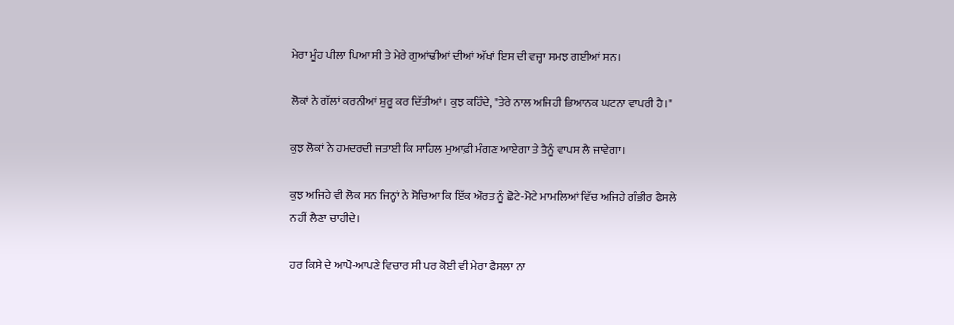ਮੇਰਾ ਮੂੰਹ ਪੀਲਾ ਪਿਆ ਸੀ ਤੇ ਮੇਰੇ ਗੁਆਂਢੀਆਂ ਦੀਆਂ ਅੱਖਾਂ ਇਸ ਦੀ ਵਜ੍ਹਾ ਸਮਝ ਗਈਆਂ ਸਨ।

ਲੋਕਾਂ ਨੇ ਗੱਲਾਂ ਕਰਨੀਆਂ ਸ਼ੁਰੂ ਕਰ ਦਿੱਤੀਆਂ। ਕੁਝ ਕਹਿੰਦੇ, "ਤੇਰੇ ਨਾਲ ਅਜਿਹੀ ਭਿਆਨਕ ਘਟਨਾ ਵਾਪਰੀ ਹੈ।"

ਕੁਝ ਲੋਕਾਂ ਨੇ ਹਮਦਰਦੀ ਜਤਾਈ ਕਿ ਸਾਹਿਲ ਮੁਆਫ਼ੀ ਮੰਗਣ ਆਏਗਾ ਤੇ ਤੈਨੂੰ ਵਾਪਸ ਲੈ ਜਾਵੇਗਾ।

ਕੁਝ ਅਜਿਹੇ ਵੀ ਲੋਕ ਸਨ ਜਿਨ੍ਹਾਂ ਨੇ ਸੋਚਿਆ ਕਿ ਇੱਕ ਔਰਤ ਨੂੰ ਛੋਟੇ-ਮੋਟੇ ਮਾਮਲਿਆਂ ਵਿੱਚ ਅਜਿਹੇ ਗੰਭੀਰ ਫੈਸਲੇ ਨਹੀਂ ਲੈਣਾ ਚਾਹੀਦੇ।

ਹਰ ਕਿਸੇ ਦੇ ਆਪੋ-ਆਪਣੇ ਵਿਚਾਰ ਸੀ ਪਰ ਕੋਈ ਵੀ ਮੇਰਾ ਫੈਸਲਾ ਨਾ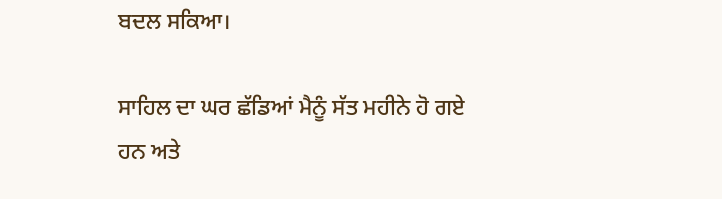ਬਦਲ ਸਕਿਆ।

ਸਾਹਿਲ ਦਾ ਘਰ ਛੱਡਿਆਂ ਮੈਨੂੰ ਸੱਤ ਮਹੀਨੇ ਹੋ ਗਏ ਹਨ ਅਤੇ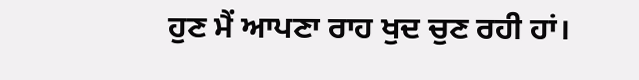ਹੁਣ ਮੈਂ ਆਪਣਾ ਰਾਹ ਖੁਦ ਚੁਣ ਰਹੀ ਹਾਂ।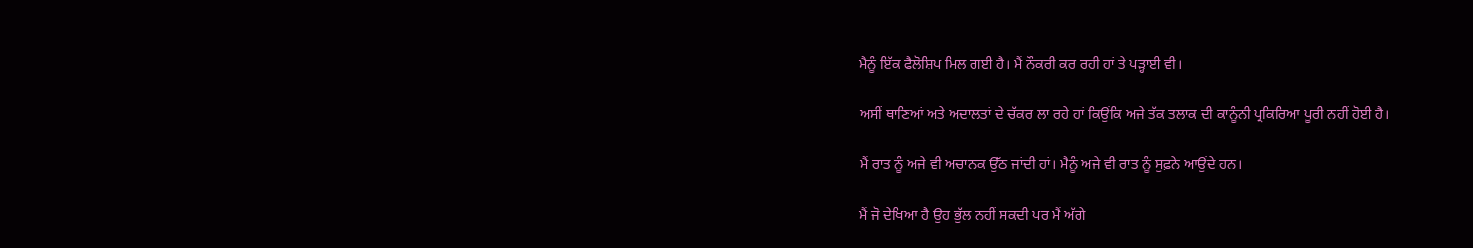ਮੈਨੂੰ ਇੱਕ ਫੈਲੋਸ਼ਿਪ ਮਿਲ ਗਈ ਹੈ। ਮੈਂ ਨੌਕਰੀ ਕਰ ਰਹੀ ਹਾਂ ਤੇ ਪੜ੍ਹਾਈ ਵੀ।

ਅਸੀਂ ਥਾਣਿਆਂ ਅਤੇ ਅਦਾਲਤਾਂ ਦੇ ਚੱਕਰ ਲਾ ਰਹੇ ਹਾਂ ਕਿਉਂਕਿ ਅਜੇ ਤੱਕ ਤਲਾਕ ਦੀ ਕਾਨੂੰਨੀ ਪ੍ਰਕਿਰਿਆ ਪੂਰੀ ਨਹੀਂ ਹੋਈ ਹੈ।

ਮੈਂ ਰਾਤ ਨੂੰ ਅਜੇ ਵੀ ਅਚਾਨਕ ਉੱਠ ਜਾਂਦੀ ਹਾਂ। ਮੈਨੂੰ ਅਜੇ ਵੀ ਰਾਤ ਨੂੰ ਸੁਫ਼ਨੇ ਆਉਂਦੇ ਹਨ।

ਮੈਂ ਜੋ ਦੇਖਿਆ ਹੈ ਉਹ ਭੁੱਲ ਨਹੀਂ ਸਕਦੀ ਪਰ ਮੈਂ ਅੱਗੇ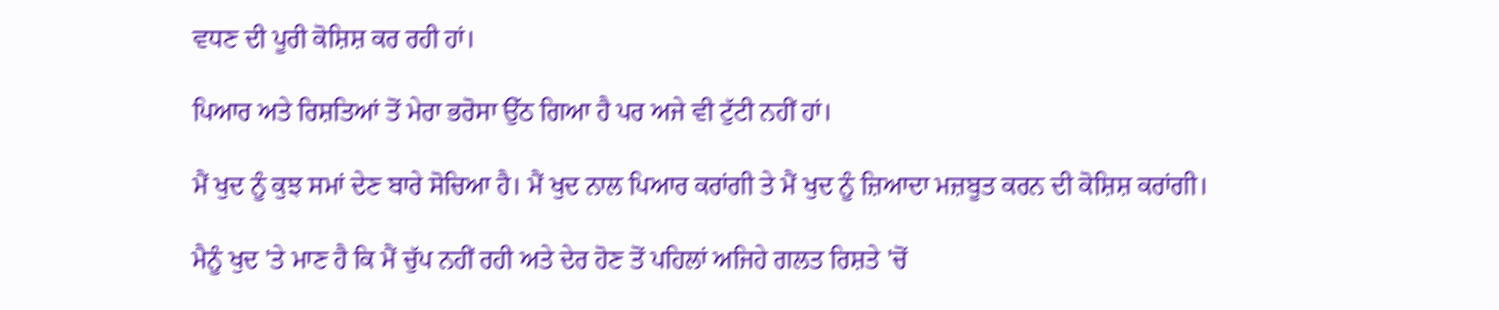ਵਧਣ ਦੀ ਪੂਰੀ ਕੋਸ਼ਿਸ਼ ਕਰ ਰਹੀ ਹਾਂ।

ਪਿਆਰ ਅਤੇ ਰਿਸ਼ਤਿਆਂ ਤੋਂ ਮੇਰਾ ਭਰੋਸਾ ਉੱਠ ਗਿਆ ਹੈ ਪਰ ਅਜੇ ਵੀ ਟੁੱਟੀ ਨਹੀਂ ਹਾਂ।

ਮੈਂ ਖੁਦ ਨੂੰ ਕੁਝ ਸਮਾਂ ਦੇਣ ਬਾਰੇ ਸੋਚਿਆ ਹੈ। ਮੈਂ ਖੁਦ ਨਾਲ ਪਿਆਰ ਕਰਾਂਗੀ ਤੇ ਮੈਂ ਖੁਦ ਨੂੰ ਜ਼ਿਆਦਾ ਮਜ਼ਬੂਤ ਕਰਨ ਦੀ ਕੋਸ਼ਿਸ਼ ਕਰਾਂਗੀ।

ਮੈਨੂੰ ਖੁਦ 'ਤੇ ਮਾਣ ਹੈ ਕਿ ਮੈਂ ਚੁੱਪ ਨਹੀਂ ਰਹੀ ਅਤੇ ਦੇਰ ਹੋਣ ਤੋਂ ਪਹਿਲਾਂ ਅਜਿਹੇ ਗਲਤ ਰਿਸ਼ਤੇ 'ਚੋਂ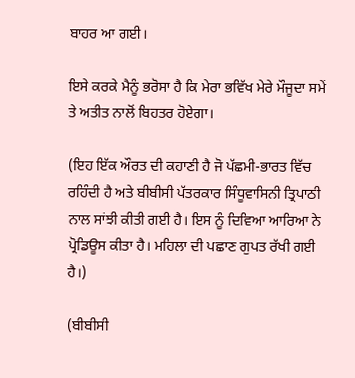ਬਾਹਰ ਆ ਗਈ।

ਇਸੇ ਕਰਕੇ ਮੈਨੂੰ ਭਰੋਸਾ ਹੈ ਕਿ ਮੇਰਾ ਭਵਿੱਖ ਮੇਰੇ ਮੌਜੂਦਾ ਸਮੇਂ ਤੇ ਅਤੀਤ ਨਾਲੋਂ ਬਿਹਤਰ ਹੋਏਗਾ।

(ਇਹ ਇੱਕ ਔਰਤ ਦੀ ਕਹਾਣੀ ਹੈ ਜੋ ਪੱਛਮੀ-ਭਾਰਤ ਵਿੱਚ ਰਹਿੰਦੀ ਹੈ ਅਤੇ ਬੀਬੀਸੀ ਪੱਤਰਕਾਰ ਸਿੰਧੂਵਾਸਿਨੀ ਤ੍ਰਿਪਾਠੀ ਨਾਲ ਸਾਂਝੀ ਕੀਤੀ ਗਈ ਹੈ। ਇਸ ਨੂੰ ਦਿਵਿਆ ਆਰਿਆ ਨੇ ਪ੍ਰੋਡਿਊਸ ਕੀਤਾ ਹੈ। ਮਹਿਲਾ ਦੀ ਪਛਾਣ ਗੁਪਤ ਰੱਖੀ ਗਈ ਹੈ।)

(ਬੀਬੀਸੀ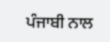ਪੰਜਾਬੀ ਨਾਲ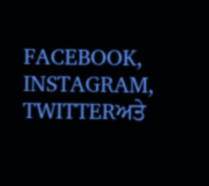FACEBOOK, INSTAGRAM, TWITTERਅਤੇ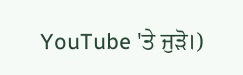YouTube 'ਤੇ ਜੁੜੋ।)